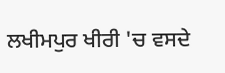ਲਖੀਮਪੁਰ ਖੀਰੀ 'ਚ ਵਸਦੇ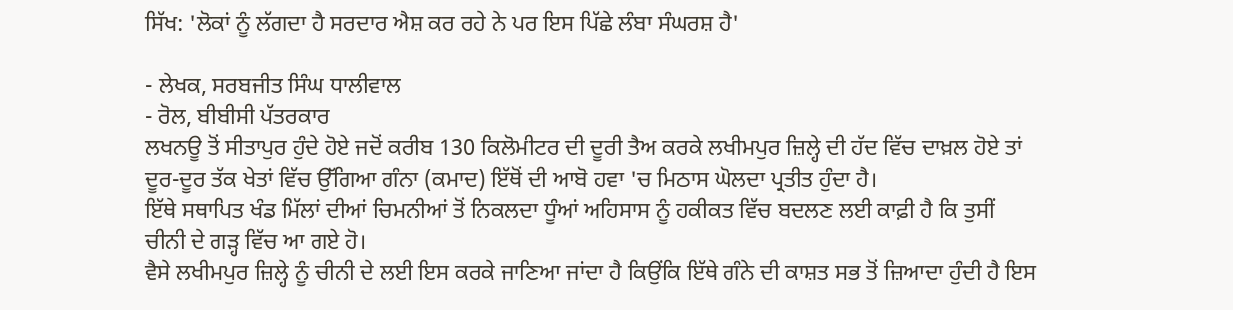ਸਿੱਖ: 'ਲੋਕਾਂ ਨੂੰ ਲੱਗਦਾ ਹੈ ਸਰਦਾਰ ਐਸ਼ ਕਰ ਰਹੇ ਨੇ ਪਰ ਇਸ ਪਿੱਛੇ ਲੰਬਾ ਸੰਘਰਸ਼ ਹੈ'

- ਲੇਖਕ, ਸਰਬਜੀਤ ਸਿੰਘ ਧਾਲੀਵਾਲ
- ਰੋਲ, ਬੀਬੀਸੀ ਪੱਤਰਕਾਰ
ਲਖਨਊ ਤੋਂ ਸੀਤਾਪੁਰ ਹੁੰਦੇ ਹੋਏ ਜਦੋਂ ਕਰੀਬ 130 ਕਿਲੋਮੀਟਰ ਦੀ ਦੂਰੀ ਤੈਅ ਕਰਕੇ ਲਖੀਮਪੁਰ ਜ਼ਿਲ੍ਹੇ ਦੀ ਹੱਦ ਵਿੱਚ ਦਾਖ਼ਲ ਹੋਏ ਤਾਂ ਦੂਰ-ਦੂਰ ਤੱਕ ਖੇਤਾਂ ਵਿੱਚ ਉੱਗਿਆ ਗੰਨਾ (ਕਮਾਦ) ਇੱਥੋਂ ਦੀ ਆਬੋ ਹਵਾ 'ਚ ਮਿਠਾਸ ਘੋਲਦਾ ਪ੍ਰਤੀਤ ਹੁੰਦਾ ਹੈ।
ਇੱਥੇ ਸਥਾਪਿਤ ਖੰਡ ਮਿੱਲਾਂ ਦੀਆਂ ਚਿਮਨੀਆਂ ਤੋਂ ਨਿਕਲਦਾ ਧੂੰਆਂ ਅਹਿਸਾਸ ਨੂੰ ਹਕੀਕਤ ਵਿੱਚ ਬਦਲਣ ਲਈ ਕਾਫ਼ੀ ਹੈ ਕਿ ਤੁਸੀਂ ਚੀਨੀ ਦੇ ਗੜ੍ਹ ਵਿੱਚ ਆ ਗਏ ਹੋ।
ਵੈਸੇ ਲਖੀਮਪੁਰ ਜ਼ਿਲ੍ਹੇ ਨੂੰ ਚੀਨੀ ਦੇ ਲਈ ਇਸ ਕਰਕੇ ਜਾਣਿਆ ਜਾਂਦਾ ਹੈ ਕਿਉਂਕਿ ਇੱਥੇ ਗੰਨੇ ਦੀ ਕਾਸ਼ਤ ਸਭ ਤੋਂ ਜ਼ਿਆਦਾ ਹੁੰਦੀ ਹੈ ਇਸ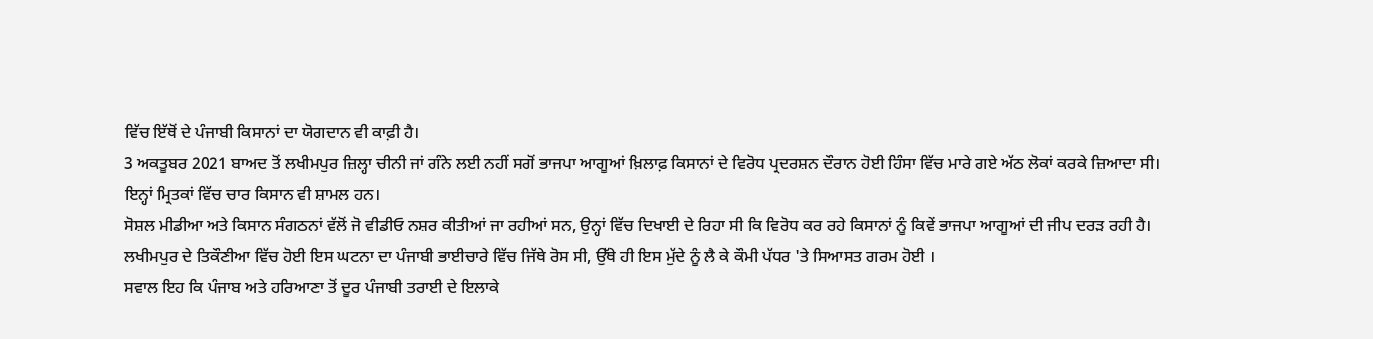ਵਿੱਚ ਇੱਥੋਂ ਦੇ ਪੰਜਾਬੀ ਕਿਸਾਨਾਂ ਦਾ ਯੋਗਦਾਨ ਵੀ ਕਾਫ਼ੀ ਹੈ।
3 ਅਕਤੂਬਰ 2021 ਬਾਅਦ ਤੋਂ ਲਖੀਮਪੁਰ ਜ਼ਿਲ੍ਹਾ ਚੀਨੀ ਜਾਂ ਗੰਨੇ ਲਈ ਨਹੀਂ ਸਗੋਂ ਭਾਜਪਾ ਆਗੂਆਂ ਖ਼ਿਲਾਫ਼ ਕਿਸਾਨਾਂ ਦੇ ਵਿਰੋਧ ਪ੍ਰਦਰਸ਼ਨ ਦੌਰਾਨ ਹੋਈ ਹਿੰਸਾ ਵਿੱਚ ਮਾਰੇ ਗਏ ਅੱਠ ਲੋਕਾਂ ਕਰਕੇ ਜ਼ਿਆਦਾ ਸੀ।
ਇਨ੍ਹਾਂ ਮ੍ਰਿਤਕਾਂ ਵਿੱਚ ਚਾਰ ਕਿਸਾਨ ਵੀ ਸ਼ਾਮਲ ਹਨ।
ਸੋਸ਼ਲ ਮੀਡੀਆ ਅਤੇ ਕਿਸਾਨ ਸੰਗਠਨਾਂ ਵੱਲੋਂ ਜੋ ਵੀਡੀਓ ਨਸ਼ਰ ਕੀਤੀਆਂ ਜਾ ਰਹੀਆਂ ਸਨ, ਉਨ੍ਹਾਂ ਵਿੱਚ ਦਿਖਾਈ ਦੇ ਰਿਹਾ ਸੀ ਕਿ ਵਿਰੋਧ ਕਰ ਰਹੇ ਕਿਸਾਨਾਂ ਨੂੰ ਕਿਵੇਂ ਭਾਜਪਾ ਆਗੂਆਂ ਦੀ ਜੀਪ ਦਰੜ ਰਹੀ ਹੈ।
ਲਖੀਮਪੁਰ ਦੇ ਤਿਕੌਣੀਆ ਵਿੱਚ ਹੋਈ ਇਸ ਘਟਨਾ ਦਾ ਪੰਜਾਬੀ ਭਾਈਚਾਰੇ ਵਿੱਚ ਜਿੱਥੇ ਰੋਸ ਸੀ, ਉੱਥੇ ਹੀ ਇਸ ਮੁੱਦੇ ਨੂੰ ਲੈ ਕੇ ਕੌਮੀ ਪੱਧਰ 'ਤੇ ਸਿਆਸਤ ਗਰਮ ਹੋਈ ।
ਸਵਾਲ ਇਹ ਕਿ ਪੰਜਾਬ ਅਤੇ ਹਰਿਆਣਾ ਤੋਂ ਦੂਰ ਪੰਜਾਬੀ ਤਰਾਈ ਦੇ ਇਲਾਕੇ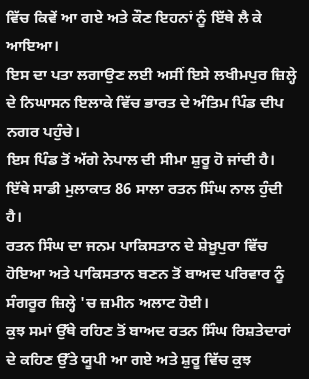ਵਿੱਚ ਕਿਵੇਂ ਆ ਗਏ ਅਤੇ ਕੌਣ ਇਹਨਾਂ ਨੂੰ ਇੱਥੇ ਲੈ ਕੇ ਆਇਆ।
ਇਸ ਦਾ ਪਤਾ ਲਗਾਉਣ ਲਈ ਅਸੀਂ ਇਸੇ ਲਖੀਮਪੁਰ ਜ਼ਿਲ੍ਹੇ ਦੇ ਨਿਘਾਸਨ ਇਲਾਕੇ ਵਿੱਚ ਭਾਰਤ ਦੇ ਅੰਤਿਮ ਪਿੰਡ ਦੀਪ ਨਗਰ ਪਹੁੰਚੇ।
ਇਸ ਪਿੰਡ ਤੋਂ ਅੱਗੇ ਨੇਪਾਲ ਦੀ ਸੀਮਾ ਸ਼ੁਰੂ ਹੋ ਜਾਂਦੀ ਹੈ। ਇੱਥੇ ਸਾਡੀ ਮੁਲਾਕਾਤ 86 ਸਾਲਾ ਰਤਨ ਸਿੰਘ ਨਾਲ ਹੁੰਦੀ ਹੈ।
ਰਤਨ ਸਿੰਘ ਦਾ ਜਨਮ ਪਾਕਿਸਤਾਨ ਦੇ ਸ਼ੇਖ਼ੂਪੁਰਾ ਵਿੱਚ ਹੋਇਆ ਅਤੇ ਪਾਕਿਸਤਾਨ ਬਣਨ ਤੋਂ ਬਾਅਦ ਪਰਿਵਾਰ ਨੂੰ ਸੰਗਰੂਰ ਜ਼ਿਲ੍ਹੇ 'ਚ ਜ਼ਮੀਨ ਅਲਾਟ ਹੋਈ।
ਕੁਝ ਸਮਾਂ ਉੱਥੇ ਰਹਿਣ ਤੋਂ ਬਾਅਦ ਰਤਨ ਸਿੰਘ ਰਿਸ਼ਤੇਦਾਰਾਂ ਦੇ ਕਹਿਣ ਉੱਤੇ ਯੂਪੀ ਆ ਗਏ ਅਤੇ ਸ਼ੁਰੂ ਵਿੱਚ ਕੁਝ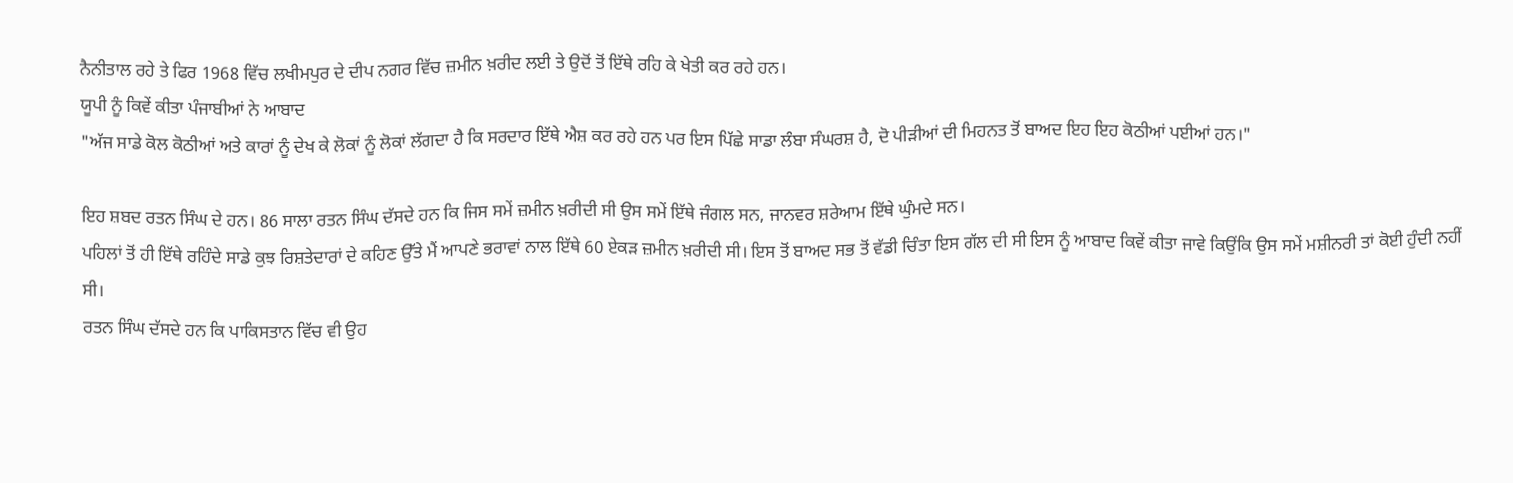ਨੈਨੀਤਾਲ ਰਹੇ ਤੇ ਫਿਰ 1968 ਵਿੱਚ ਲਖੀਮਪੁਰ ਦੇ ਦੀਪ ਨਗਰ ਵਿੱਚ ਜ਼ਮੀਨ ਖ਼ਰੀਦ ਲਈ ਤੇ ਉਦੋਂ ਤੋਂ ਇੱਥੇ ਰਹਿ ਕੇ ਖੇਤੀ ਕਰ ਰਹੇ ਹਨ।
ਯੂਪੀ ਨੂੰ ਕਿਵੇਂ ਕੀਤਾ ਪੰਜਾਬੀਆਂ ਨੇ ਆਬਾਦ
"ਅੱਜ ਸਾਡੇ ਕੋਲ ਕੋਠੀਆਂ ਅਤੇ ਕਾਰਾਂ ਨੂੰ ਦੇਖ ਕੇ ਲੋਕਾਂ ਨੂੰ ਲੋਕਾਂ ਲੱਗਦਾ ਹੈ ਕਿ ਸਰਦਾਰ ਇੱਥੇ ਐਸ਼ ਕਰ ਰਹੇ ਹਨ ਪਰ ਇਸ ਪਿੱਛੇ ਸਾਡਾ ਲੰਬਾ ਸੰਘਰਸ਼ ਹੈ, ਦੋ ਪੀੜੀਆਂ ਦੀ ਮਿਹਨਤ ਤੋਂ ਬਾਅਦ ਇਹ ਇਹ ਕੋਠੀਆਂ ਪਈਆਂ ਹਨ।"

ਇਹ ਸ਼ਬਦ ਰਤਨ ਸਿੰਘ ਦੇ ਹਨ। 86 ਸਾਲਾ ਰਤਨ ਸਿੰਘ ਦੱਸਦੇ ਹਨ ਕਿ ਜਿਸ ਸਮੇਂ ਜ਼ਮੀਨ ਖ਼ਰੀਦੀ ਸੀ ਉਸ ਸਮੇਂ ਇੱਥੇ ਜੰਗਲ ਸਨ, ਜਾਨਵਰ ਸ਼ਰੇਆਮ ਇੱਥੇ ਘੁੰਮਦੇ ਸਨ।
ਪਹਿਲਾਂ ਤੋਂ ਹੀ ਇੱਥੇ ਰਹਿੰਦੇ ਸਾਡੇ ਕੁਝ ਰਿਸ਼ਤੇਦਾਰਾਂ ਦੇ ਕਹਿਣ ਉੱਤੇ ਮੈਂ ਆਪਣੇ ਭਰਾਵਾਂ ਨਾਲ ਇੱਥੇ 60 ਏਕੜ ਜ਼ਮੀਨ ਖ਼ਰੀਦੀ ਸੀ। ਇਸ ਤੋਂ ਬਾਅਦ ਸਭ ਤੋਂ ਵੱਡੀ ਚਿੰਤਾ ਇਸ ਗੱਲ ਦੀ ਸੀ ਇਸ ਨੂੰ ਆਬਾਦ ਕਿਵੇਂ ਕੀਤਾ ਜਾਵੇ ਕਿਉਂਕਿ ਉਸ ਸਮੇਂ ਮਸ਼ੀਨਰੀ ਤਾਂ ਕੋਈ ਹੁੰਦੀ ਨਹੀਂ ਸੀ।
ਰਤਨ ਸਿੰਘ ਦੱਸਦੇ ਹਨ ਕਿ ਪਾਕਿਸਤਾਨ ਵਿੱਚ ਵੀ ਉਹ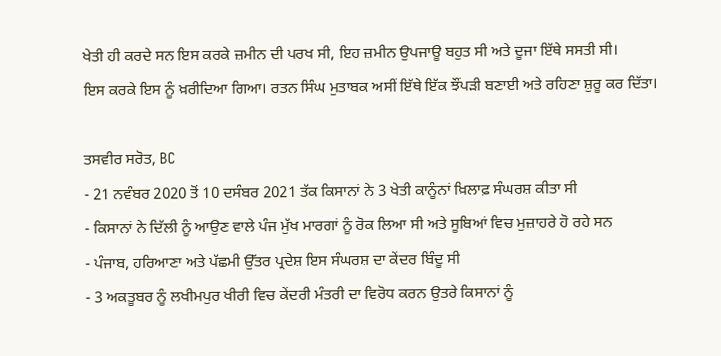ਖੇਤੀ ਹੀ ਕਰਦੇ ਸਨ ਇਸ ਕਰਕੇ ਜ਼ਮੀਨ ਦੀ ਪਰਖ ਸੀ, ਇਹ ਜ਼ਮੀਨ ਉਪਜਾਊ ਬਹੁਤ ਸੀ ਅਤੇ ਦੂਜਾ ਇੱਥੇ ਸਸਤੀ ਸੀ।
ਇਸ ਕਰਕੇ ਇਸ ਨੂੰ ਖ਼ਰੀਦਿਆ ਗਿਆ। ਰਤਨ ਸਿੰਘ ਮੁਤਾਬਕ ਅਸੀਂ ਇੱਥੇ ਇੱਕ ਝੌਂਪੜੀ ਬਣਾਈ ਅਤੇ ਰਹਿਣਾ ਸ਼ੁਰੂ ਕਰ ਦਿੱਤਾ।

ਤਸਵੀਰ ਸਰੋਤ, BC
- 21 ਨਵੰਬਰ 2020 ਤੋਂ 10 ਦਸੰਬਰ 2021 ਤੱਕ ਕਿਸਾਨਾਂ ਨੇ 3 ਖੇਤੀ ਕਾਨੂੰਨਾਂ ਖ਼ਿਲਾਫ਼ ਸੰਘਰਸ਼ ਕੀਤਾ ਸੀ
- ਕਿਸਾਨਾਂ ਨੇ ਦਿੱਲੀ ਨੂੰ ਆਉਣ ਵਾਲੇ ਪੰਜ ਮੁੱਖ ਮਾਰਗਾਂ ਨੂੰ ਰੋਕ ਲਿਆ ਸੀ ਅਤੇ ਸੂਬਿਆਂ ਵਿਚ ਮੁਜ਼ਾਹਰੇ ਹੋ ਰਹੇ ਸਨ
- ਪੰਜਾਬ, ਹਰਿਆਣਾ ਅਤੇ ਪੱਛਮੀ ਉੱਤਰ ਪ੍ਰਦੇਸ਼ ਇਸ ਸੰਘਰਸ਼ ਦਾ ਕੇਂਦਰ ਬਿੰਦੂ ਸੀ
- 3 ਅਕਤੂਬਰ ਨੂੰ ਲਖੀਮਪੁਰ ਖੀਰੀ ਵਿਚ ਕੇਂਦਰੀ ਮੰਤਰੀ ਦਾ ਵਿਰੋਧ ਕਰਨ ਉਤਰੇ ਕਿਸਾਨਾਂ ਨੂੰ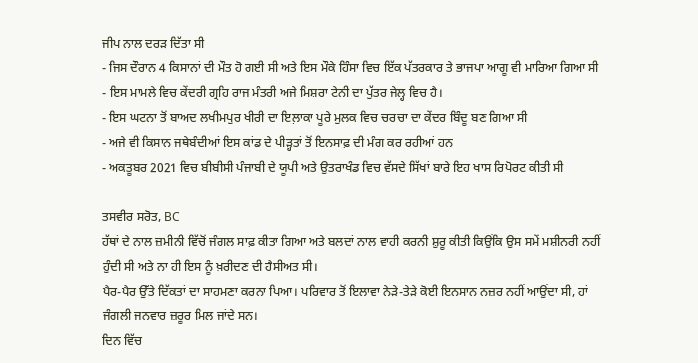ਜੀਪ ਨਾਲ ਦਰੜ ਦਿੱਤਾ ਸੀ
- ਜਿਸ ਦੌਰਾਨ 4 ਕਿਸਾਨਾਂ ਦੀ ਮੌਤ ਹੋ ਗਈ ਸੀ ਅਤੇ ਇਸ ਮੌਕੇ ਹਿੰਸਾ ਵਿਚ ਇੱਕ ਪੱਤਰਕਾਰ ਤੇ ਭਾਜਪਾ ਆਗੂ ਵੀ ਮਾਰਿਆ ਗਿਆ ਸੀ
- ਇਸ ਮਾਮਲੇ ਵਿਚ ਕੇਂਦਰੀ ਗ੍ਰਹਿ ਰਾਜ ਮੰਤਰੀ ਅਜੇ ਮਿਸ਼ਰਾ ਟੇਨੀ ਦਾ ਪੁੱਤਰ ਜੇਲ੍ਹ ਵਿਚ ਹੈ।
- ਇਸ ਘਟਨਾ ਤੋਂ ਬਾਅਦ ਲਖੀਮਪੁਰ ਖੀਰੀ ਦਾ ਇਲ਼ਾਕਾ ਪੂਰੇ ਮੁਲਕ ਵਿਚ ਚਰਚਾ ਦਾ ਕੇਂਦਰ ਬਿੰਦੂ ਬਣ ਗਿਆ ਸੀ
- ਅਜੇ ਵੀ ਕਿਸਾਨ ਜਥੇਬੰਦੀਆਂ ਇਸ ਕਾਂਡ ਦੇ ਪੀੜ੍ਹਤਾਂ ਤੋਂ ਇਨਸਾਫ਼ ਦੀ ਮੰਗ ਕਰ ਰਹੀਆਂ ਹਨ
- ਅਕਤੂਬਰ 2021 ਵਿਚ ਬੀਬੀਸੀ ਪੰਜਾਬੀ ਦੇ ਯੂਪੀ ਅਤੇ ਉਤਰਾਖੰਡ ਵਿਚ ਵੱਸਦੇ ਸਿੱਖਾਂ ਬਾਰੇ ਇਹ ਖਾਸ ਰਿਪੋਰਟ ਕੀਤੀ ਸੀ

ਤਸਵੀਰ ਸਰੋਤ, BC
ਹੱਥਾਂ ਦੇ ਨਾਲ ਜ਼ਮੀਨੀ ਵਿੱਚੋਂ ਜੰਗਲ ਸਾਫ਼ ਕੀਤਾ ਗਿਆ ਅਤੇ ਬਲਦਾਂ ਨਾਲ ਵਾਹੀ ਕਰਨੀ ਸ਼ੁਰੂ ਕੀਤੀ ਕਿਉਂਕਿ ਉਸ ਸਮੇਂ ਮਸ਼ੀਨਰੀ ਨਹੀਂ ਹੁੰਦੀ ਸੀ ਅਤੇ ਨਾ ਹੀ ਇਸ ਨੂੰ ਖ਼ਰੀਦਣ ਦੀ ਹੈਸੀਅਤ ਸੀ।
ਪੈਰ-ਪੈਰ ਉੱਤੇ ਦਿੱਕਤਾਂ ਦਾ ਸਾਹਮਣਾ ਕਰਨਾ ਪਿਆ। ਪਰਿਵਾਰ ਤੋਂ ਇਲਾਵਾ ਨੇੜੇ-ਤੇੜੇ ਕੋਈ ਇਨਸਾਨ ਨਜ਼ਰ ਨਹੀਂ ਆਉਂਦਾ ਸੀ, ਹਾਂ ਜੰਗਲੀ ਜਨਵਾਰ ਜ਼ਰੂਰ ਮਿਲ ਜਾਂਦੇ ਸਨ।
ਦਿਨ ਵਿੱਚ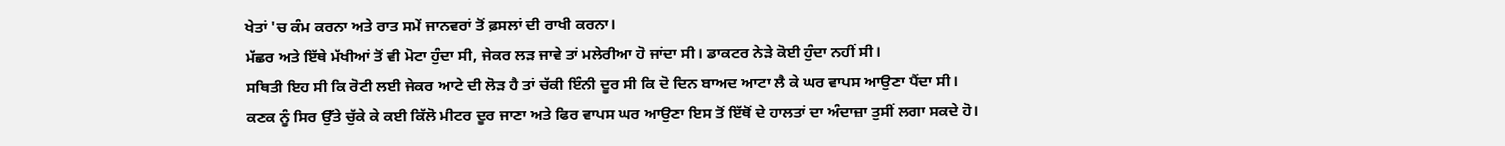ਖੇਤਾਂ 'ਚ ਕੰਮ ਕਰਨਾ ਅਤੇ ਰਾਤ ਸਮੇਂ ਜਾਨਵਰਾਂ ਤੋਂ ਫ਼ਸਲਾਂ ਦੀ ਰਾਖੀ ਕਰਨਾ।
ਮੱਛਰ ਅਤੇ ਇੱਥੇ ਮੱਖੀਆਂ ਤੋਂ ਵੀ ਮੋਟਾ ਹੁੰਦਾ ਸੀ, ਜੇਕਰ ਲੜ ਜਾਵੇ ਤਾਂ ਮਲੇਰੀਆ ਹੋ ਜਾਂਦਾ ਸੀ। ਡਾਕਟਰ ਨੇੜੇ ਕੋਈ ਹੁੰਦਾ ਨਹੀਂ ਸੀ।
ਸਥਿਤੀ ਇਹ ਸੀ ਕਿ ਰੋਟੀ ਲਈ ਜੇਕਰ ਆਟੇ ਦੀ ਲੋੜ ਹੈ ਤਾਂ ਚੱਕੀ ਇੰਨੀ ਦੂਰ ਸੀ ਕਿ ਦੋ ਦਿਨ ਬਾਅਦ ਆਟਾ ਲੈ ਕੇ ਘਰ ਵਾਪਸ ਆਉਣਾ ਪੈਂਦਾ ਸੀ।
ਕਣਕ ਨੂੰ ਸਿਰ ਉੱਤੇ ਚੁੱਕੇ ਕੇ ਕਈ ਕਿੱਲੋ ਮੀਟਰ ਦੂਰ ਜਾਣਾ ਅਤੇ ਫਿਰ ਵਾਪਸ ਘਰ ਆਉਣਾ ਇਸ ਤੋਂ ਇੱਥੋਂ ਦੇ ਹਾਲਤਾਂ ਦਾ ਅੰਦਾਜ਼ਾ ਤੁਸੀਂ ਲਗਾ ਸਕਦੇ ਹੋ।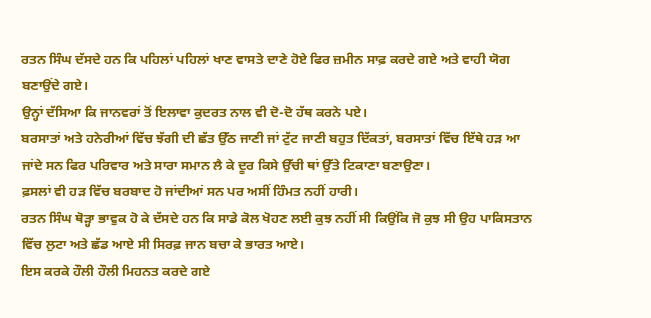ਰਤਨ ਸਿੰਘ ਦੱਸਦੇ ਹਨ ਕਿ ਪਹਿਲਾਂ ਪਹਿਲਾਂ ਖਾਣ ਵਾਸਤੇ ਦਾਣੇ ਹੋਏ ਫਿਰ ਜ਼ਮੀਨ ਸਾਫ਼ ਕਰਦੇ ਗਏ ਅਤੇ ਵਾਹੀ ਯੋਗ ਬਣਾਉਂਦੇ ਗਏ।
ਉਨ੍ਹਾਂ ਦੱਸਿਆ ਕਿ ਜਾਨਵਰਾਂ ਤੋਂ ਇਲਾਵਾ ਕੁਦਰਤ ਨਾਲ ਵੀ ਦੋ-ਦੋ ਹੱਥ ਕਰਨੇ ਪਏ।
ਬਰਸਾਤਾਂ ਅਤੇ ਹਨੇਰੀਆਂ ਵਿੱਚ ਝੱਗੀ ਦੀ ਛੱਤ ਉੱਠ ਜਾਣੀ ਜਾਂ ਟੁੱਟ ਜਾਣੀ ਬਹੁਤ ਦਿੱਕਤਾਂ, ਬਰਸਾਤਾਂ ਵਿੱਚ ਇੱਥੇ ਹੜ ਆ ਜਾਂਦੇ ਸਨ ਫਿਰ ਪਰਿਵਾਰ ਅਤੇ ਸਾਰਾ ਸਮਾਨ ਲੈ ਕੇ ਦੂਰ ਕਿਸੇ ਉੱਚੀ ਥਾਂ ਉੱਤੇ ਟਿਕਾਣਾ ਬਣਾਉਣਾ।
ਫ਼ਸਲਾਂ ਵੀ ਹੜ ਵਿੱਚ ਬਰਬਾਦ ਹੋ ਜਾਂਦੀਆਂ ਸਨ ਪਰ ਅਸੀਂ ਹਿੰਮਤ ਨਹੀਂ ਹਾਰੀ।
ਰਤਨ ਸਿੰਘ ਥੋੜ੍ਹਾ ਭਾਵੁਕ ਹੋ ਕੇ ਦੱਸਦੇ ਹਨ ਕਿ ਸਾਡੇ ਕੋਲ ਖੋਹਣ ਲਈ ਕੁਝ ਨਹੀਂ ਸੀ ਕਿਉਂਕਿ ਜੋ ਕੁਝ ਸੀ ਉਹ ਪਾਕਿਸਤਾਨ ਵਿੱਚ ਲੁਟਾ ਅਤੇ ਛੱਡ ਆਏ ਸੀ ਸਿਰਫ਼ ਜਾਨ ਬਚਾ ਕੇ ਭਾਰਤ ਆਏ।
ਇਸ ਕਰਕੇ ਹੌਲੀ ਹੌਲੀ ਮਿਹਨਤ ਕਰਦੇ ਗਏ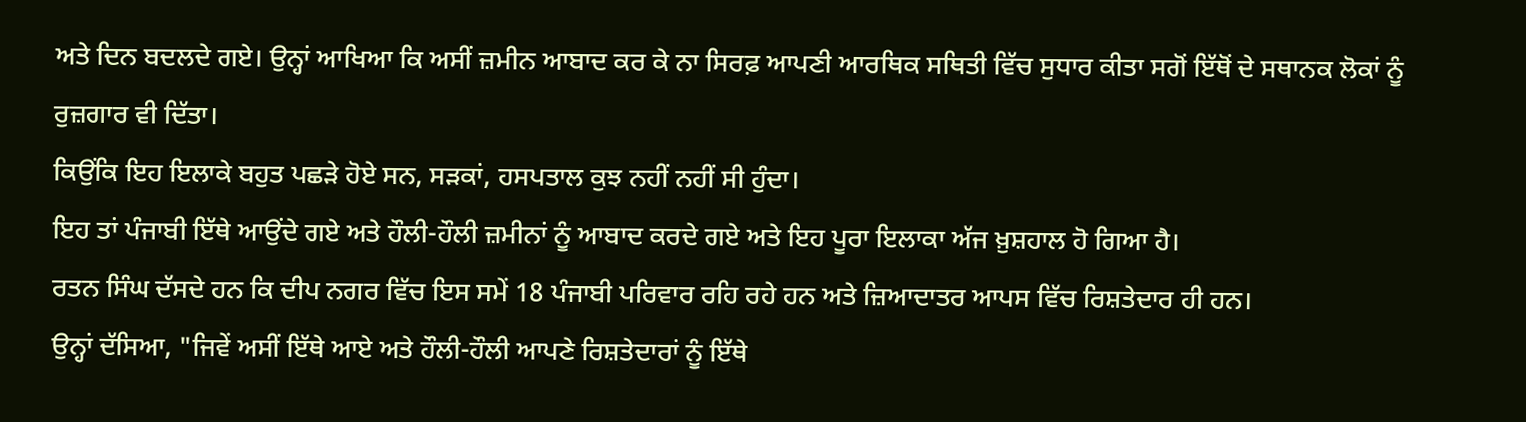ਅਤੇ ਦਿਨ ਬਦਲਦੇ ਗਏ। ਉਨ੍ਹਾਂ ਆਖਿਆ ਕਿ ਅਸੀਂ ਜ਼ਮੀਨ ਆਬਾਦ ਕਰ ਕੇ ਨਾ ਸਿਰਫ਼ ਆਪਣੀ ਆਰਥਿਕ ਸਥਿਤੀ ਵਿੱਚ ਸੁਧਾਰ ਕੀਤਾ ਸਗੋਂ ਇੱਥੋਂ ਦੇ ਸਥਾਨਕ ਲੋਕਾਂ ਨੂੰ ਰੁਜ਼ਗਾਰ ਵੀ ਦਿੱਤਾ।
ਕਿਉਂਕਿ ਇਹ ਇਲਾਕੇ ਬਹੁਤ ਪਛੜੇ ਹੋਏ ਸਨ, ਸੜਕਾਂ, ਹਸਪਤਾਲ ਕੁਝ ਨਹੀਂ ਨਹੀਂ ਸੀ ਹੁੰਦਾ।
ਇਹ ਤਾਂ ਪੰਜਾਬੀ ਇੱਥੇ ਆਉਂਦੇ ਗਏ ਅਤੇ ਹੌਲੀ-ਹੌਲੀ ਜ਼ਮੀਨਾਂ ਨੂੰ ਆਬਾਦ ਕਰਦੇ ਗਏ ਅਤੇ ਇਹ ਪੂਰਾ ਇਲਾਕਾ ਅੱਜ ਖ਼ੁਸ਼ਹਾਲ ਹੋ ਗਿਆ ਹੈ।
ਰਤਨ ਸਿੰਘ ਦੱਸਦੇ ਹਨ ਕਿ ਦੀਪ ਨਗਰ ਵਿੱਚ ਇਸ ਸਮੇਂ 18 ਪੰਜਾਬੀ ਪਰਿਵਾਰ ਰਹਿ ਰਹੇ ਹਨ ਅਤੇ ਜ਼ਿਆਦਾਤਰ ਆਪਸ ਵਿੱਚ ਰਿਸ਼ਤੇਦਾਰ ਹੀ ਹਨ।
ਉਨ੍ਹਾਂ ਦੱਸਿਆ, "ਜਿਵੇਂ ਅਸੀਂ ਇੱਥੇ ਆਏ ਅਤੇ ਹੌਲੀ-ਹੌਲੀ ਆਪਣੇ ਰਿਸ਼ਤੇਦਾਰਾਂ ਨੂੰ ਇੱਥੇ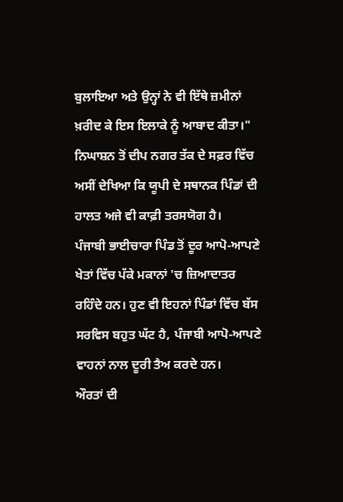ਬੁਲਾਇਆ ਅਤੇ ਉਨ੍ਹਾਂ ਨੇ ਵੀ ਇੱਥੇ ਜ਼ਮੀਨਾਂ ਖ਼ਰੀਦ ਕੇ ਇਸ ਇਲਾਕੇ ਨੂੰ ਆਬਾਦ ਕੀਤਾ।"
ਨਿਘਾਸ਼ਨ ਤੋਂ ਦੀਪ ਨਗਰ ਤੱਕ ਦੇ ਸਫ਼ਰ ਵਿੱਚ ਅਸੀਂ ਦੇਖਿਆ ਕਿ ਯੂਪੀ ਦੇ ਸਥਾਨਕ ਪਿੰਡਾਂ ਦੀ ਹਾਲਤ ਅਜੇ ਵੀ ਕਾਫ਼ੀ ਤਰਸਯੋਗ ਹੈ।
ਪੰਜਾਬੀ ਭਾਈਚਾਰਾ ਪਿੰਡ ਤੋਂ ਦੂਰ ਆਪੋ-ਆਪਣੇ ਖੇਤਾਂ ਵਿੱਚ ਪੱਕੇ ਮਕਾਨਾਂ 'ਚ ਜ਼ਿਆਦਾਤਰ ਰਹਿੰਦੇ ਹਨ। ਹੁਣ ਵੀ ਇਹਨਾਂ ਪਿੰਡਾਂ ਵਿੱਚ ਬੱਸ ਸਰਵਿਸ ਬਹੁਤ ਘੱਟ ਹੈ, ਪੰਜਾਬੀ ਆਪੋ-ਆਪਣੇ ਵਾਹਨਾਂ ਨਾਲ ਦੂਰੀ ਤੈਅ ਕਰਦੇ ਹਨ।
ਔਰਤਾਂ ਦੀ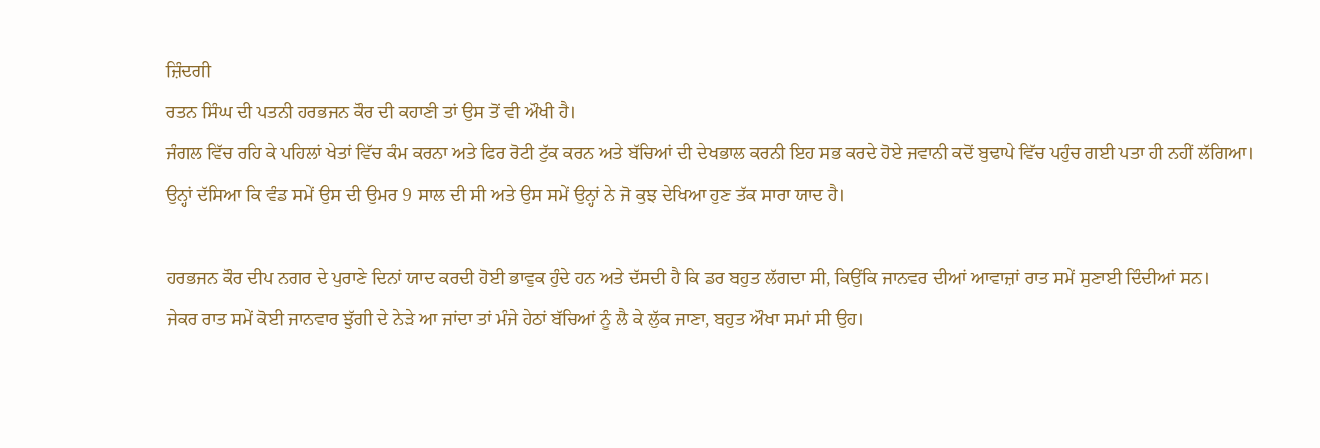ਜ਼ਿੰਦਗੀ
ਰਤਨ ਸਿੰਘ ਦੀ ਪਤਨੀ ਹਰਭਜਨ ਕੌਰ ਦੀ ਕਹਾਣੀ ਤਾਂ ਉਸ ਤੋਂ ਵੀ ਔਖੀ ਹੈ।
ਜੰਗਲ ਵਿੱਚ ਰਹਿ ਕੇ ਪਹਿਲਾਂ ਖੇਤਾਂ ਵਿੱਚ ਕੰਮ ਕਰਨਾ ਅਤੇ ਫਿਰ ਰੋਟੀ ਟੁੱਕ ਕਰਨ ਅਤੇ ਬੱਚਿਆਂ ਦੀ ਦੇਖਭਾਲ ਕਰਨੀ ਇਹ ਸਭ ਕਰਦੇ ਹੋਏ ਜਵਾਨੀ ਕਦੋਂ ਬੁਢਾਪੇ ਵਿੱਚ ਪਹੁੰਚ ਗਈ ਪਤਾ ਹੀ ਨਹੀਂ ਲੱਗਿਆ।
ਉਨ੍ਹਾਂ ਦੱਸਿਆ ਕਿ ਵੰਡ ਸਮੇਂ ਉਸ ਦੀ ਉਮਰ 9 ਸਾਲ ਦੀ ਸੀ ਅਤੇ ਉਸ ਸਮੇਂ ਉਨ੍ਹਾਂ ਨੇ ਜੋ ਕੁਝ ਦੇਖਿਆ ਹੁਣ ਤੱਕ ਸਾਰਾ ਯਾਦ ਹੈ।

ਹਰਭਜਨ ਕੌਰ ਦੀਪ ਨਗਰ ਦੇ ਪੁਰਾਣੇ ਦਿਨਾਂ ਯਾਦ ਕਰਦੀ ਹੋਈ ਭਾਵੁਕ ਹੁੰਦੇ ਹਨ ਅਤੇ ਦੱਸਦੀ ਹੈ ਕਿ ਡਰ ਬਹੁਤ ਲੱਗਦਾ ਸੀ, ਕਿਉਂਕਿ ਜਾਨਵਰ ਦੀਆਂ ਆਵਾਜ਼ਾਂ ਰਾਤ ਸਮੇਂ ਸੁਣਾਈ ਦਿੰਦੀਆਂ ਸਨ।
ਜੇਕਰ ਰਾਤ ਸਮੇਂ ਕੋਈ ਜਾਨਵਾਰ ਝੁੱਗੀ ਦੇ ਨੇੜੇ ਆ ਜਾਂਦਾ ਤਾਂ ਮੰਜੇ ਹੇਠਾਂ ਬੱਚਿਆਂ ਨੂੰ ਲੈ ਕੇ ਲੁੱਕ ਜਾਣਾ, ਬਹੁਤ ਔਖਾ ਸਮਾਂ ਸੀ ਉਹ।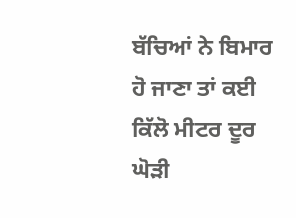ਬੱਚਿਆਂ ਨੇ ਬਿਮਾਰ ਹੋ ਜਾਣਾ ਤਾਂ ਕਈ ਕਿੱਲੋ ਮੀਟਰ ਦੂਰ ਘੋੜੀ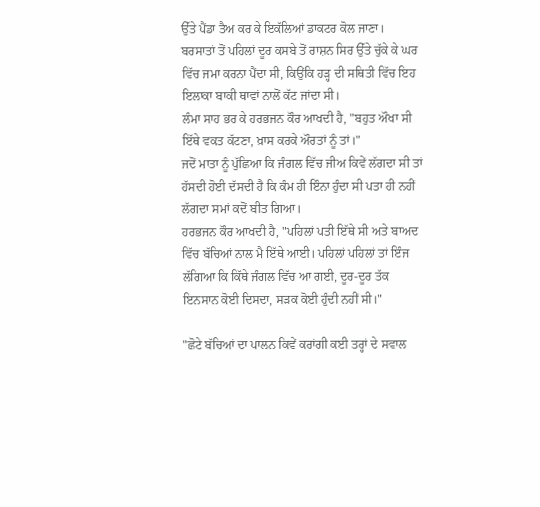ਉੱਤੇ ਪੈਂਡਾ ਤੈਅ ਕਰ ਕੇ ਇਕੱਲਿਆਂ ਡਾਕਟਰ ਕੋਲ ਜਾਣਾ।
ਬਰਸਾਤਾਂ ਤੋਂ ਪਹਿਲਾਂ ਦੂਰ ਕਸਬੇ ਤੋਂ ਰਾਸ਼ਨ ਸਿਰ ਉੱਤੇ ਚੁੱਕੇ ਕੇ ਘਰ ਵਿੱਚ ਜਮਾ ਕਰਨਾ ਪੈਂਦਾ ਸੀ, ਕਿਉਂਕਿ ਹੜ੍ਹ ਦੀ ਸਥਿਤੀ ਵਿੱਚ ਇਹ ਇਲਾਕਾ ਬਾਕੀ ਥਾਵਾਂ ਨਾਲੋਂ ਕੱਟ ਜਾਂਦਾ ਸੀ।
ਲੰਮਾ ਸਾਹ ਭਰ ਕੇ ਹਰਭਜਨ ਕੌਰ ਆਖਦੀ ਹੈ, "ਬਹੁਤ ਔਖਾ ਸੀ ਇੱਥੇ ਵਕਤ ਕੱਟਣਾ, ਖ਼ਾਸ ਕਰਕੇ ਔਰਤਾਂ ਨੂੰ ਤਾਂ।"
ਜਦੋਂ ਮਾਤਾ ਨੂੰ ਪੁੱਛਿਆ ਕਿ ਜੰਗਲ ਵਿੱਚ ਜੀਅ ਕਿਵੇਂ ਲੱਗਦਾ ਸੀ ਤਾਂ ਹੱਸਦੀ ਹੋਈ ਦੱਸਦੀ ਹੈ ਕਿ ਕੰਮ ਹੀ ਇੰਨਾ ਹੁੰਦਾ ਸੀ ਪਤਾ ਹੀ ਨਹੀਂ ਲੱਗਦਾ ਸਮਾਂ ਕਦੋਂ ਬੀਤ ਗਿਆ।
ਹਰਭਜਨ ਕੌਰ ਆਖਦੀ ਹੈ, "ਪਹਿਲਾਂ ਪਤੀ ਇੱਥੇ ਸੀ ਅਤੇ ਬਾਅਦ ਵਿੱਚ ਬੱਚਿਆਂ ਨਾਲ ਮੈ ਇੱਥੇ ਆਈ। ਪਹਿਲਾਂ ਪਹਿਲਾਂ ਤਾਂ ਇੰਜ ਲੱਗਿਆ ਕਿ ਕਿੱਥੇ ਜੰਗਲ ਵਿੱਚ ਆ ਗਈ, ਦੂਰ-ਦੂਰ ਤੱਕ ਇਨਸਾਨ ਕੋਈ ਦਿਸਦਾ, ਸੜਕ ਕੋਈ ਹੁੰਦੀ ਨਹੀਂ ਸੀ।"

"ਛੋਟੇ ਬੱਚਿਆਂ ਦਾ ਪਾਲਨ ਕਿਵੇਂ ਕਰਾਂਗੀ ਕਈ ਤਰ੍ਹਾਂ ਦੇ ਸਵਾਲ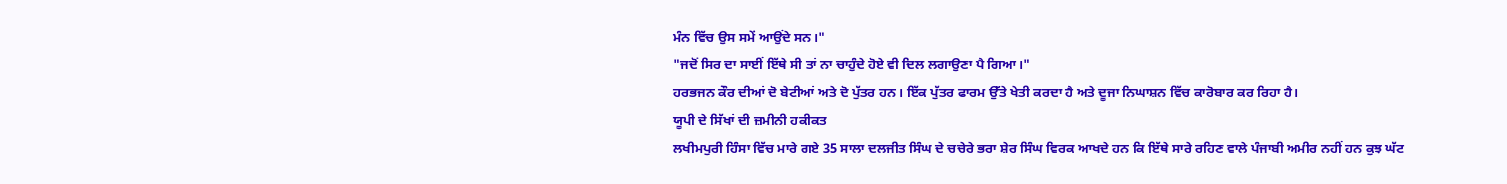ਮੰਨ ਵਿੱਚ ਉਸ ਸਮੇਂ ਆਉਂਦੇ ਸਨ।"
"ਜਦੋਂ ਸਿਰ ਦਾ ਸਾਈਂ ਇੱਥੇ ਸੀ ਤਾਂ ਨਾ ਚਾਹੁੰਦੇ ਹੋਏ ਵੀ ਦਿਲ ਲਗਾਉਣਾ ਪੈ ਗਿਆ।"
ਹਰਭਜਨ ਕੌਰ ਦੀਆਂ ਦੋ ਬੇਟੀਆਂ ਅਤੇ ਦੋ ਪੁੱਤਰ ਹਨ। ਇੱਕ ਪੁੱਤਰ ਫਾਰਮ ਉੱਤੇ ਖੇਤੀ ਕਰਦਾ ਹੈ ਅਤੇ ਦੂਜਾ ਨਿਘਾਸ਼ਨ ਵਿੱਚ ਕਾਰੋਬਾਰ ਕਰ ਰਿਹਾ ਹੈ।
ਯੂਪੀ ਦੇ ਸਿੱਖਾਂ ਦੀ ਜ਼ਮੀਨੀ ਹਕੀਕਤ
ਲਖੀਮਪੁਰੀ ਹਿੰਸਾ ਵਿੱਚ ਮਾਰੇ ਗਏ 35 ਸਾਲਾ ਦਲਜੀਤ ਸਿੰਘ ਦੇ ਚਚੇਰੇ ਭਰਾ ਸ਼ੇਰ ਸਿੰਘ ਵਿਰਕ ਆਖਦੇ ਹਨ ਕਿ ਇੱਥੇ ਸਾਰੇ ਰਹਿਣ ਵਾਲੇ ਪੰਜਾਬੀ ਅਮੀਰ ਨਹੀਂ ਹਨ ਕੁਝ ਘੱਟ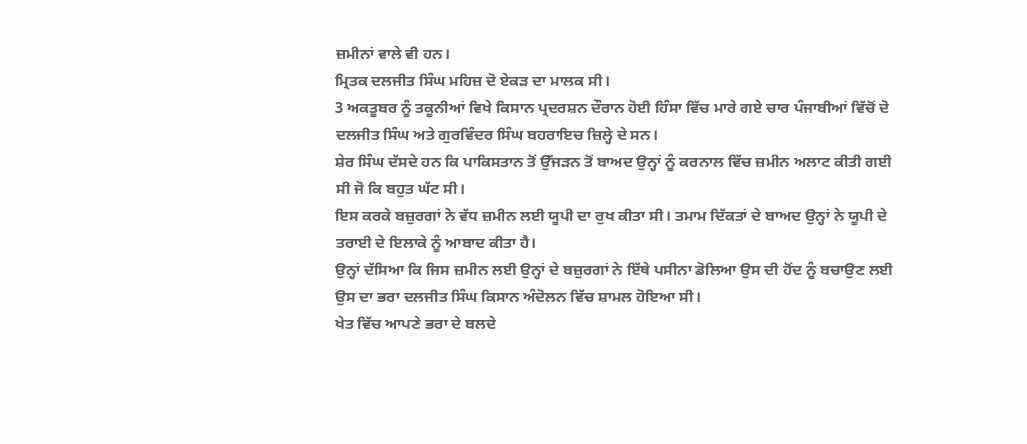ਜ਼ਮੀਨਾਂ ਵਾਲੇ ਵੀ ਹਨ।
ਮ੍ਰਿਤਕ ਦਲਜੀਤ ਸਿੰਘ ਮਹਿਜ਼ ਦੋ ਏਕੜ ਦਾ ਮਾਲਕ ਸੀ।
3 ਅਕਤੂਬਰ ਨੂੰ ਤਕੂਨੀਆਂ ਵਿਖੇ ਕਿਸਾਨ ਪ੍ਰਦਰਸ਼ਨ ਦੌਰਾਨ ਹੋਈ ਹਿੰਸਾ ਵਿੱਚ ਮਾਰੇ ਗਏ ਚਾਰ ਪੰਜਾਬੀਆਂ ਵਿੱਚੋਂ ਦੋ ਦਲਜੀਤ ਸਿੰਘ ਅਤੇ ਗੁਰਵਿੰਦਰ ਸਿੰਘ ਬਹਰਾਇਚ ਜ਼ਿਲ੍ਹੇ ਦੇ ਸਨ।
ਸ਼ੇਰ ਸਿੰਘ ਦੱਸਦੇ ਹਨ ਕਿ ਪਾਕਿਸਤਾਨ ਤੋਂ ਉੱਜੜਨ ਤੋਂ ਬਾਅਦ ਉਨ੍ਹਾਂ ਨੂੰ ਕਰਨਾਲ ਵਿੱਚ ਜ਼ਮੀਨ ਅਲਾਟ ਕੀਤੀ ਗਈ ਸੀ ਜੋ ਕਿ ਬਹੁਤ ਘੱਟ ਸੀ।
ਇਸ ਕਰਕੇ ਬਜ਼ੁਰਗਾਂ ਨੇ ਵੱਧ ਜ਼ਮੀਨ ਲਈ ਯੂਪੀ ਦਾ ਰੁਖ ਕੀਤਾ ਸੀ। ਤਮਾਮ ਦਿੱਕਤਾਂ ਦੇ ਬਾਅਦ ਉਨ੍ਹਾਂ ਨੇ ਯੂਪੀ ਦੇ ਤਰਾਈ ਦੇ ਇਲਾਕੇ ਨੂੰ ਆਬਾਦ ਕੀਤਾ ਹੈ।
ਉਨ੍ਹਾਂ ਦੱਸਿਆ ਕਿ ਜਿਸ ਜ਼ਮੀਨ ਲਈ ਉਨ੍ਹਾਂ ਦੇ ਬਜ਼ੁਰਗਾਂ ਨੇ ਇੱਥੇ ਪਸੀਨਾ ਡੋਲਿਆ ਉਸ ਦੀ ਹੋਂਦ ਨੂੰ ਬਚਾਉਣ ਲਈ ਉਸ ਦਾ ਭਰਾ ਦਲਜੀਤ ਸਿੰਘ ਕਿਸਾਨ ਅੰਦੋਲਨ ਵਿੱਚ ਸ਼ਾਮਲ ਹੋਇਆ ਸੀ।
ਖੇਤ ਵਿੱਚ ਆਪਣੇ ਭਰਾ ਦੇ ਬਲਦੇ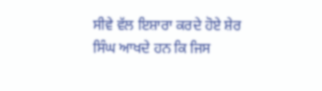ਸੀਵੇ ਵੱਲ ਇਸ਼ਾਰਾ ਕਰਦੇ ਹੋਏ ਸ਼ੇਰ ਸਿੰਘ ਆਖਦੇ ਹਨ ਕਿ ਜਿਸ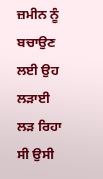ਜ਼ਮੀਨ ਨੂੰ ਬਚਾਉਣ ਲਈ ਉਹ ਲੜਾਈ ਲੜ ਰਿਹਾ ਸੀ ਉਸੀ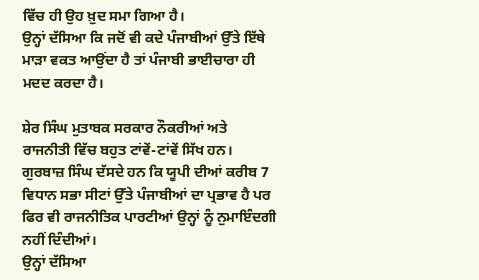ਵਿੱਚ ਹੀ ਉਹ ਖ਼ੁਦ ਸਮਾ ਗਿਆ ਹੈ।
ਉਨ੍ਹਾਂ ਦੱਸਿਆ ਕਿ ਜਦੋਂ ਵੀ ਕਦੇ ਪੰਜਾਬੀਆਂ ਉੱਤੇ ਇੱਥੇ ਮਾੜਾ ਵਕਤ ਆਉਂਦਾ ਹੈ ਤਾਂ ਪੰਜਾਬੀ ਭਾਈਚਾਰਾ ਹੀ ਮਦਦ ਕਰਦਾ ਹੈ।

ਸ਼ੇਰ ਸਿੰਘ ਮੁਤਾਬਕ ਸਰਕਾਰ ਨੌਕਰੀਆਂ ਅਤੇ ਰਾਜਨੀਤੀ ਵਿੱਚ ਬਹੁਤ ਟਾਂਵੇਂ-ਟਾਂਵੇਂ ਸਿੱਖ ਹਨ।
ਗੁਰਬਾਜ਼ ਸਿੰਘ ਦੱਸਦੇ ਹਨ ਕਿ ਯੂਪੀ ਦੀਆਂ ਕਰੀਬ 7 ਵਿਧਾਨ ਸਭਾ ਸੀਟਾਂ ਉੱਤੇ ਪੰਜਾਬੀਆਂ ਦਾ ਪ੍ਰਭਾਵ ਹੈ ਪਰ ਫਿਰ ਵੀ ਰਾਜਨੀਤਿਕ ਪਾਰਟੀਆਂ ਉਨ੍ਹਾਂ ਨੂੰ ਨੁਮਾਇੰਦਗੀ ਨਹੀਂ ਦਿੰਦੀਆਂ।
ਉਨ੍ਹਾਂ ਦੱਸਿਆ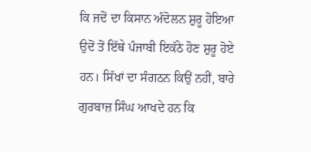ਕਿ ਜਦੋਂ ਦਾ ਕਿਸਾਨ ਅੰਦੋਲਨ ਸ਼ੁਰੂ ਹੋਇਆ ਉਦੋਂ ਤੋਂ ਇੱਥੇ ਪੰਜਾਬੀ ਇਕੱਠੇ ਹੋਣ ਸ਼ੁਰੂ ਹੋਏ ਹਨ। ਸਿੱਖਾਂ ਦਾ ਸੰਗਠਨ ਕਿਉਂ ਨਹੀਂ, ਬਾਰੇ ਗੁਰਬਾਜ਼ ਸਿੰਘ ਆਖਦੇ ਹਨ ਕਿ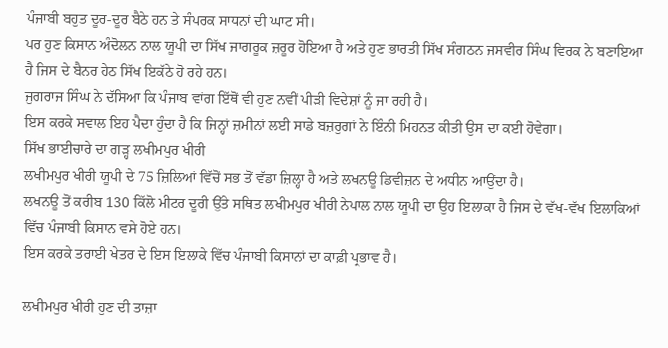ਪੰਜਾਬੀ ਬਹੁਤ ਦੂਰ-ਦੂਰ ਬੈਠੇ ਹਨ ਤੇ ਸੰਪਰਕ ਸਾਧਨਾਂ ਦੀ ਘਾਟ ਸੀ।
ਪਰ ਹੁਣ ਕਿਸਾਨ ਅੰਦੋਲਨ ਨਾਲ ਯੂਪੀ ਦਾ ਸਿੱਖ ਜਾਗਰੂਕ ਜ਼ਰੂਰ ਹੋਇਆ ਹੈ ਅਤੇ ਹੁਣ ਭਾਰਤੀ ਸਿੱਖ ਸੰਗਠਨ ਜਸਵੀਰ ਸਿੰਘ ਵਿਰਕ ਨੇ ਬਣਾਇਆ ਹੈ ਜਿਸ ਦੇ ਬੈਨਰ ਹੇਠ ਸਿੱਖ ਇਕੱਠੇ ਹੋ ਰਹੇ ਹਨ।
ਜੁਗਰਾਜ ਸਿੰਘ ਨੇ ਦੱਸਿਆ ਕਿ ਪੰਜਾਬ ਵਾਂਗ ਇੱਥੋਂ ਵੀ ਹੁਣ ਨਵੀਂ ਪੀੜੀ ਵਿਦੇਸ਼ਾਂ ਨੂੰ ਜਾ ਰਹੀ ਹੈ।
ਇਸ ਕਰਕੇ ਸਵਾਲ ਇਹ ਪੈਦਾ ਹੁੰਦਾ ਹੈ ਕਿ ਜਿਨ੍ਹਾਂ ਜ਼ਮੀਨਾਂ ਲਈ ਸਾਡੇ ਬਜ਼ਰੁਗਾਂ ਨੇ ਇੰਨੀ ਮਿਹਨਤ ਕੀਤੀ ਉਸ ਦਾ ਕਈ ਹੋਵੇਗਾ।
ਸਿੱਖ ਭਾਈਚਾਰੇ ਦਾ ਗੜ੍ਹ ਲਖੀਮਪੁਰ ਖੀਰੀ
ਲਖੀਮਪੁਰ ਖੀਰੀ ਯੂਪੀ ਦੇ 75 ਜ਼ਿਲਿਆਂ ਵਿੱਚੋਂ ਸਭ ਤੋਂ ਵੱਡਾ ਜ਼ਿਲ੍ਹਾ ਹੈ ਅਤੇ ਲਖਨਊ ਡਿਵੀਜ਼ਨ ਦੇ ਅਧੀਨ ਆਉਂਦਾ ਹੈ।
ਲਖਨਊ ਤੋਂ ਕਰੀਬ 130 ਕਿੱਲੋ ਮੀਟਰ ਦੂਰੀ ਉੱਤੇ ਸਥਿਤ ਲਖੀਮਪੁਰ ਖੀਰੀ ਨੇਪਾਲ ਨਾਲ ਯੂਪੀ ਦਾ ਉਹ ਇਲਾਕਾ ਹੈ ਜਿਸ ਦੇ ਵੱਖ-ਵੱਖ ਇਲਾਕਿਆਂ ਵਿੱਚ ਪੰਜਾਬੀ ਕਿਸਾਨ ਵਸੇ ਹੋਏ ਹਨ।
ਇਸ ਕਰਕੇ ਤਰਾਈ ਖੇਤਰ ਦੇ ਇਸ ਇਲਾਕੇ ਵਿੱਚ ਪੰਜਾਬੀ ਕਿਸਾਨਾਂ ਦਾ ਕਾਫ਼ੀ ਪ੍ਰਭਾਵ ਹੈ।

ਲਖੀਮਪੁਰ ਖੀਰੀ ਹੁਣ ਦੀ ਤਾਜ਼ਾ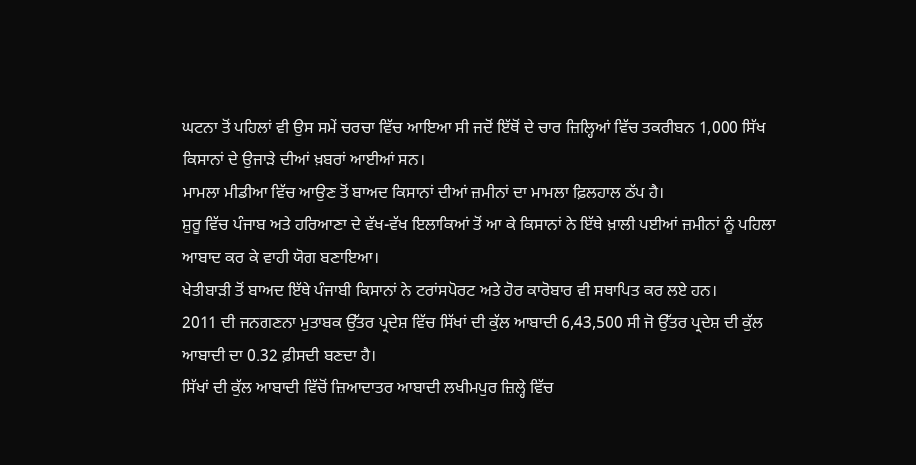ਘਟਨਾ ਤੋਂ ਪਹਿਲਾਂ ਵੀ ਉਸ ਸਮੇਂ ਚਰਚਾ ਵਿੱਚ ਆਇਆ ਸੀ ਜਦੋਂ ਇੱਥੋਂ ਦੇ ਚਾਰ ਜ਼ਿਲ੍ਹਿਆਂ ਵਿੱਚ ਤਕਰੀਬਨ 1,000 ਸਿੱਖ ਕਿਸਾਨਾਂ ਦੇ ਉਜਾੜੇ ਦੀਆਂ ਖ਼ਬਰਾਂ ਆਈਆਂ ਸਨ।
ਮਾਮਲਾ ਮੀਡੀਆ ਵਿੱਚ ਆਉਣ ਤੋਂ ਬਾਅਦ ਕਿਸਾਨਾਂ ਦੀਆਂ ਜ਼ਮੀਨਾਂ ਦਾ ਮਾਮਲਾ ਫ਼ਿਲਹਾਲ ਠੱਪ ਹੈ।
ਸ਼ੁਰੂ ਵਿੱਚ ਪੰਜਾਬ ਅਤੇ ਹਰਿਆਣਾ ਦੇ ਵੱਖ-ਵੱਖ ਇਲਾਕਿਆਂ ਤੋਂ ਆ ਕੇ ਕਿਸਾਨਾਂ ਨੇ ਇੱਥੇ ਖ਼ਾਲੀ ਪਈਆਂ ਜ਼ਮੀਨਾਂ ਨੂੰ ਪਹਿਲਾ ਆਬਾਦ ਕਰ ਕੇ ਵਾਹੀ ਯੋਗ ਬਣਾਇਆ।
ਖੇਤੀਬਾੜੀ ਤੋਂ ਬਾਅਦ ਇੱਥੇ ਪੰਜਾਬੀ ਕਿਸਾਨਾਂ ਨੇ ਟਰਾਂਸਪੋਰਟ ਅਤੇ ਹੋਰ ਕਾਰੋਬਾਰ ਵੀ ਸਥਾਪਿਤ ਕਰ ਲਏ ਹਨ।
2011 ਦੀ ਜਨਗਣਨਾ ਮੁਤਾਬਕ ਉੱਤਰ ਪ੍ਰਦੇਸ਼ ਵਿੱਚ ਸਿੱਖਾਂ ਦੀ ਕੁੱਲ ਆਬਾਦੀ 6,43,500 ਸੀ ਜੋ ਉੱਤਰ ਪ੍ਰਦੇਸ਼ ਦੀ ਕੁੱਲ ਆਬਾਦੀ ਦਾ 0.32 ਫ਼ੀਸਦੀ ਬਣਦਾ ਹੈ।
ਸਿੱਖਾਂ ਦੀ ਕੁੱਲ ਆਬਾਦੀ ਵਿੱਚੋਂ ਜ਼ਿਆਦਾਤਰ ਆਬਾਦੀ ਲਖੀਮਪੁਰ ਜ਼ਿਲ੍ਹੇ ਵਿੱਚ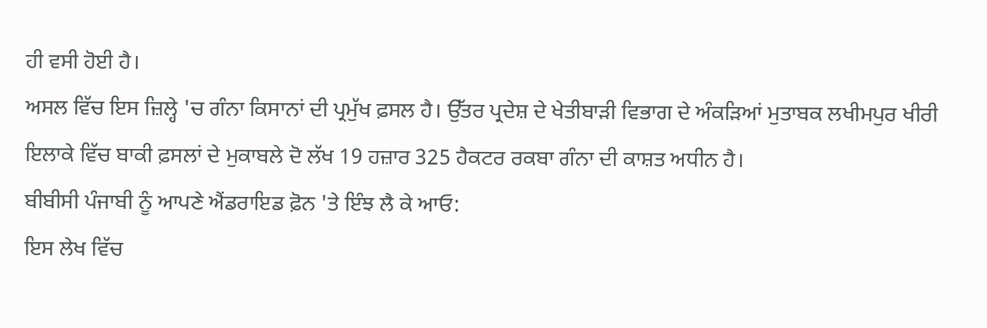ਹੀ ਵਸੀ ਹੋਈ ਹੈ।
ਅਸਲ ਵਿੱਚ ਇਸ ਜ਼ਿਲ੍ਹੇ 'ਚ ਗੰਨਾ ਕਿਸਾਨਾਂ ਦੀ ਪ੍ਰਮੁੱਖ ਫ਼ਸਲ ਹੈ। ਉੱਤਰ ਪ੍ਰਦੇਸ਼ ਦੇ ਖੇਤੀਬਾੜੀ ਵਿਭਾਗ ਦੇ ਅੰਕੜਿਆਂ ਮੁਤਾਬਕ ਲਖੀਮਪੁਰ ਖੀਰੀ ਇਲਾਕੇ ਵਿੱਚ ਬਾਕੀ ਫ਼ਸਲਾਂ ਦੇ ਮੁਕਾਬਲੇ ਦੋ ਲੱਖ 19 ਹਜ਼ਾਰ 325 ਹੈਕਟਰ ਰਕਬਾ ਗੰਨਾ ਦੀ ਕਾਸ਼ਤ ਅਧੀਨ ਹੈ।
ਬੀਬੀਸੀ ਪੰਜਾਬੀ ਨੂੰ ਆਪਣੇ ਐਂਡਰਾਇਡ ਫ਼ੋਨ 'ਤੇ ਇੰਝ ਲੈ ਕੇ ਆਓ:
ਇਸ ਲੇਖ ਵਿੱਚ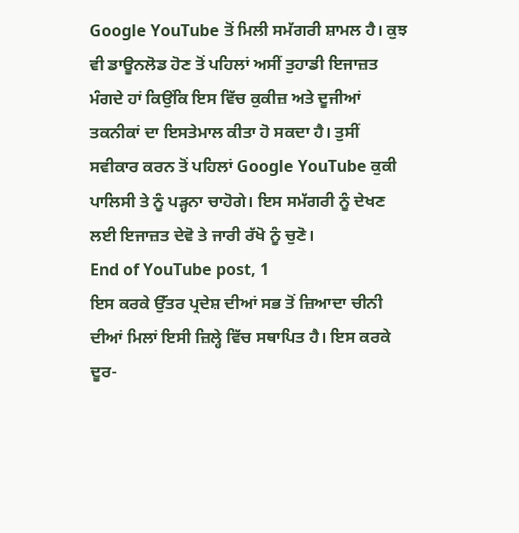Google YouTube ਤੋਂ ਮਿਲੀ ਸਮੱਗਰੀ ਸ਼ਾਮਲ ਹੈ। ਕੁਝ ਵੀ ਡਾਊਨਲੋਡ ਹੋਣ ਤੋਂ ਪਹਿਲਾਂ ਅਸੀਂ ਤੁਹਾਡੀ ਇਜਾਜ਼ਤ ਮੰਗਦੇ ਹਾਂ ਕਿਉਂਕਿ ਇਸ ਵਿੱਚ ਕੁਕੀਜ਼ ਅਤੇ ਦੂਜੀਆਂ ਤਕਨੀਕਾਂ ਦਾ ਇਸਤੇਮਾਲ ਕੀਤਾ ਹੋ ਸਕਦਾ ਹੈ। ਤੁਸੀਂ ਸਵੀਕਾਰ ਕਰਨ ਤੋਂ ਪਹਿਲਾਂ Google YouTube ਕੁਕੀ ਪਾਲਿਸੀ ਤੇ ਨੂੰ ਪੜ੍ਹਨਾ ਚਾਹੋਗੇ। ਇਸ ਸਮੱਗਰੀ ਨੂੰ ਦੇਖਣ ਲਈ ਇਜਾਜ਼ਤ ਦੇਵੋ ਤੇ ਜਾਰੀ ਰੱਖੋ ਨੂੰ ਚੁਣੋ।
End of YouTube post, 1
ਇਸ ਕਰਕੇ ਉੱਤਰ ਪ੍ਰਦੇਸ਼ ਦੀਆਂ ਸਭ ਤੋਂ ਜ਼ਿਆਦਾ ਚੀਨੀ ਦੀਆਂ ਮਿਲਾਂ ਇਸੀ ਜ਼ਿਲ੍ਹੇ ਵਿੱਚ ਸਥਾਪਿਤ ਹੈ। ਇਸ ਕਰਕੇ ਦੂਰ-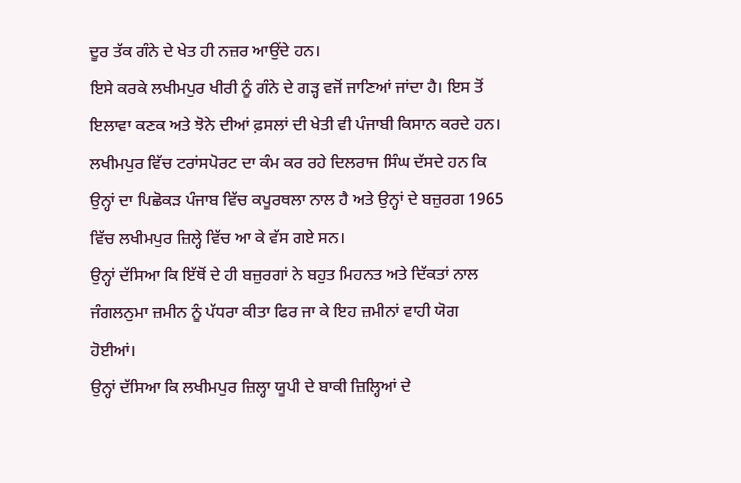ਦੂਰ ਤੱਕ ਗੰਨੇ ਦੇ ਖੇਤ ਹੀ ਨਜ਼ਰ ਆਉਂਦੇ ਹਨ।
ਇਸੇ ਕਰਕੇ ਲਖੀਮਪੁਰ ਖੀਰੀ ਨੂੰ ਗੰਨੇ ਦੇ ਗੜ੍ਹ ਵਜੋਂ ਜਾਣਿਆਂ ਜਾਂਦਾ ਹੈ। ਇਸ ਤੋਂ ਇਲਾਵਾ ਕਣਕ ਅਤੇ ਝੋਨੇ ਦੀਆਂ ਫ਼ਸਲਾਂ ਦੀ ਖੇਤੀ ਵੀ ਪੰਜਾਬੀ ਕਿਸਾਨ ਕਰਦੇ ਹਨ।
ਲਖੀਮਪੁਰ ਵਿੱਚ ਟਰਾਂਸਪੋਰਟ ਦਾ ਕੰਮ ਕਰ ਰਹੇ ਦਿਲਰਾਜ ਸਿੰਘ ਦੱਸਦੇ ਹਨ ਕਿ ਉਨ੍ਹਾਂ ਦਾ ਪਿਛੋਕੜ ਪੰਜਾਬ ਵਿੱਚ ਕਪੂਰਥਲਾ ਨਾਲ ਹੈ ਅਤੇ ਉਨ੍ਹਾਂ ਦੇ ਬਜ਼ੁਰਗ 1965 ਵਿੱਚ ਲਖੀਮਪੁਰ ਜ਼ਿਲ੍ਹੇ ਵਿੱਚ ਆ ਕੇ ਵੱਸ ਗਏ ਸਨ।
ਉਨ੍ਹਾਂ ਦੱਸਿਆ ਕਿ ਇੱਥੋਂ ਦੇ ਹੀ ਬਜ਼ੁਰਗਾਂ ਨੇ ਬਹੁਤ ਮਿਹਨਤ ਅਤੇ ਦਿੱਕਤਾਂ ਨਾਲ ਜੰਗਲਨੁਮਾ ਜ਼ਮੀਨ ਨੂੰ ਪੱਧਰਾ ਕੀਤਾ ਫਿਰ ਜਾ ਕੇ ਇਹ ਜ਼ਮੀਨਾਂ ਵਾਹੀ ਯੋਗ ਹੋਈਆਂ।
ਉਨ੍ਹਾਂ ਦੱਸਿਆ ਕਿ ਲਖੀਮਪੁਰ ਜ਼ਿਲ੍ਹਾ ਯੂਪੀ ਦੇ ਬਾਕੀ ਜ਼ਿਲ੍ਹਿਆਂ ਦੇ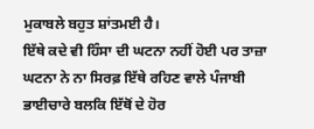ਮੁਕਾਬਲੇ ਬਹੁਤ ਸ਼ਾਂਤਮਈ ਹੈ।
ਇੱਥੇ ਕਦੇ ਵੀ ਹਿੰਸਾ ਦੀ ਘਟਨਾ ਨਹੀਂ ਹੋਈ ਪਰ ਤਾਜ਼ਾ ਘਟਨਾ ਨੇ ਨਾ ਸਿਰਫ਼ ਇੱਥੇ ਰਹਿਣ ਵਾਲੇ ਪੰਜਾਬੀ ਭਾਈਚਾਰੇ ਬਲਕਿ ਇੱਥੋਂ ਦੇ ਹੋਰ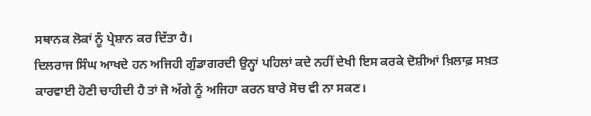ਸਥਾਨਕ ਲੋਕਾਂ ਨੂੰ ਪ੍ਰੇਸ਼ਾਨ ਕਰ ਦਿੱਤਾ ਹੈ।
ਦਿਲਰਾਜ ਸਿੰਘ ਆਖਦੇ ਹਨ ਅਜਿਹੀ ਗੁੰਡਾਗਰਦੀ ਉਨ੍ਹਾਂ ਪਹਿਲਾਂ ਕਦੇ ਨਹੀਂ ਦੇਖੀ ਇਸ ਕਰਕੇ ਦੋਸ਼ੀਆਂ ਖ਼ਿਲਾਫ਼ ਸਖ਼ਤ ਕਾਰਵਾਈ ਹੋਣੀ ਚਾਹੀਦੀ ਹੈ ਤਾਂ ਜੋ ਅੱਗੇ ਨੂੰ ਅਜਿਹਾ ਕਰਨ ਬਾਰੇ ਸੋਚ ਵੀ ਨਾ ਸਕਣ।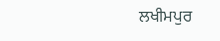ਲਖੀਮਪੁਰ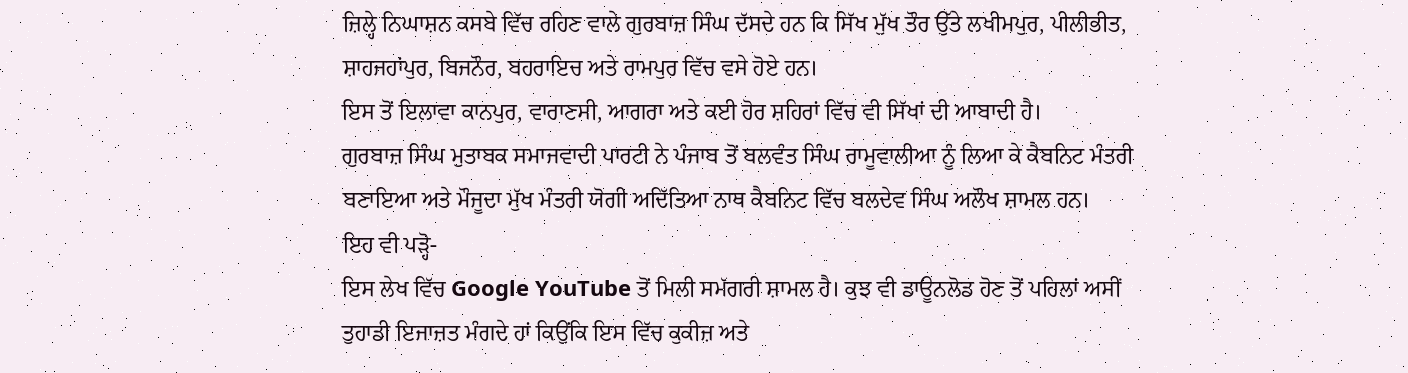ਜ਼ਿਲ੍ਹੇ ਨਿਘਾਸ਼ਨ ਕਸਬੇ ਵਿੱਚ ਰਹਿਣ ਵਾਲੇ ਗੁਰਬਾਜ਼ ਸਿੰਘ ਦੱਸਦੇ ਹਨ ਕਿ ਸਿੱਖ ਮੁੱਖ ਤੌਰ ਉੱਤੇ ਲਖੀਮਪੁਰ, ਪੀਲੀਭੀਤ, ਸ਼ਾਹਜਹਾਂਪੁਰ, ਬਿਜਨੌਰ, ਬਹਰਾਇਚ ਅਤੇ ਰਾਮਪੁਰ ਵਿੱਚ ਵਸੇ ਹੋਏ ਹਨ।
ਇਸ ਤੋਂ ਇਲਾਵਾ ਕਾਨਪੁਰ, ਵਾਰਾਣਸੀ, ਆਗਰਾ ਅਤੇ ਕਈ ਹੋਰ ਸ਼ਹਿਰਾਂ ਵਿੱਚ ਵੀ ਸਿੱਖਾਂ ਦੀ ਆਬਾਦੀ ਹੈ।
ਗੁਰਬਾਜ਼ ਸਿੰਘ ਮੁਤਾਬਕ ਸਮਾਜਵਾਦੀ ਪਾਰਟੀ ਨੇ ਪੰਜਾਬ ਤੋਂ ਬਲਵੰਤ ਸਿੰਘ ਰਾਮੂਵਾਲੀਆ ਨੂੰ ਲਿਆ ਕੇ ਕੈਬਨਿਟ ਮੰਤਰੀ ਬਣਾਇਆ ਅਤੇ ਮੌਜੂਦਾ ਮੁੱਖ ਮੰਤਰੀ ਯੋਗੀ ਅਦਿੱਤਿਆ ਨਾਥ ਕੈਬਨਿਟ ਵਿੱਚ ਬਲਦੇਵ ਸਿੰਘ ਅਲੌਖ ਸ਼ਾਮਲ ਹਨ।
ਇਹ ਵੀ ਪੜ੍ਹੋ-
ਇਸ ਲੇਖ ਵਿੱਚ Google YouTube ਤੋਂ ਮਿਲੀ ਸਮੱਗਰੀ ਸ਼ਾਮਲ ਹੈ। ਕੁਝ ਵੀ ਡਾਊਨਲੋਡ ਹੋਣ ਤੋਂ ਪਹਿਲਾਂ ਅਸੀਂ ਤੁਹਾਡੀ ਇਜਾਜ਼ਤ ਮੰਗਦੇ ਹਾਂ ਕਿਉਂਕਿ ਇਸ ਵਿੱਚ ਕੁਕੀਜ਼ ਅਤੇ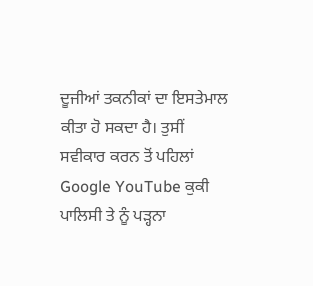ਦੂਜੀਆਂ ਤਕਨੀਕਾਂ ਦਾ ਇਸਤੇਮਾਲ ਕੀਤਾ ਹੋ ਸਕਦਾ ਹੈ। ਤੁਸੀਂ ਸਵੀਕਾਰ ਕਰਨ ਤੋਂ ਪਹਿਲਾਂ Google YouTube ਕੁਕੀ ਪਾਲਿਸੀ ਤੇ ਨੂੰ ਪੜ੍ਹਨਾ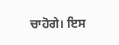ਚਾਹੋਗੇ। ਇਸ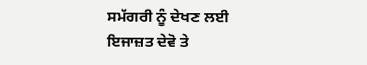ਸਮੱਗਰੀ ਨੂੰ ਦੇਖਣ ਲਈ ਇਜਾਜ਼ਤ ਦੇਵੋ ਤੇ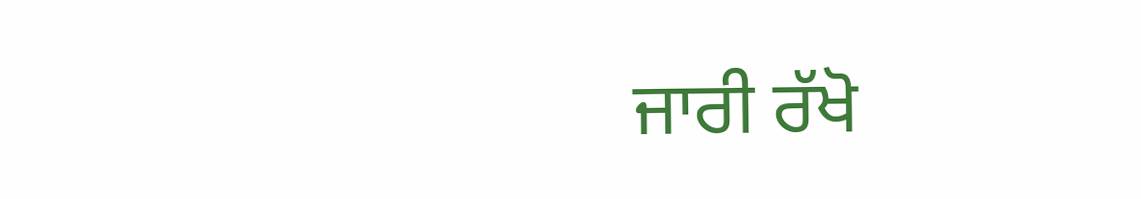ਜਾਰੀ ਰੱਖੋ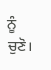ਨੂੰ ਚੁਣੋ।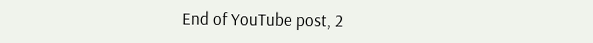End of YouTube post, 2